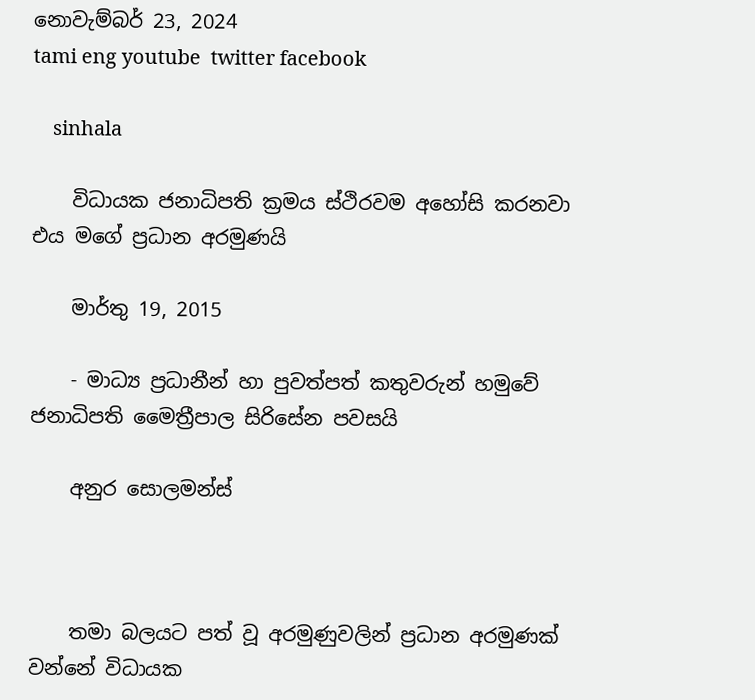නොවැම්බර් 23, 2024
tami eng youtube  twitter facebook

    sinhala

    විධායක ජනාධිපති ක්‍රමය ස්‌ථිරවම අහෝසි කරනවා එය මගේ ප්‍රධාන අරමුණයි

    මාර්තු 19, 2015

    - මාධ්‍ය ප්‍රධානීන් හා පුවත්පත් කතුවරුන් හමුවේ ජනාධිපති මෛත්‍රීපාල සිරිසේන පවසයි

    අනුර සොලමන්ස්‌



    තමා බලයට පත් වූ අරමුණුවලින් ප්‍රධාන අරමුණක්‌ වන්නේ විධායක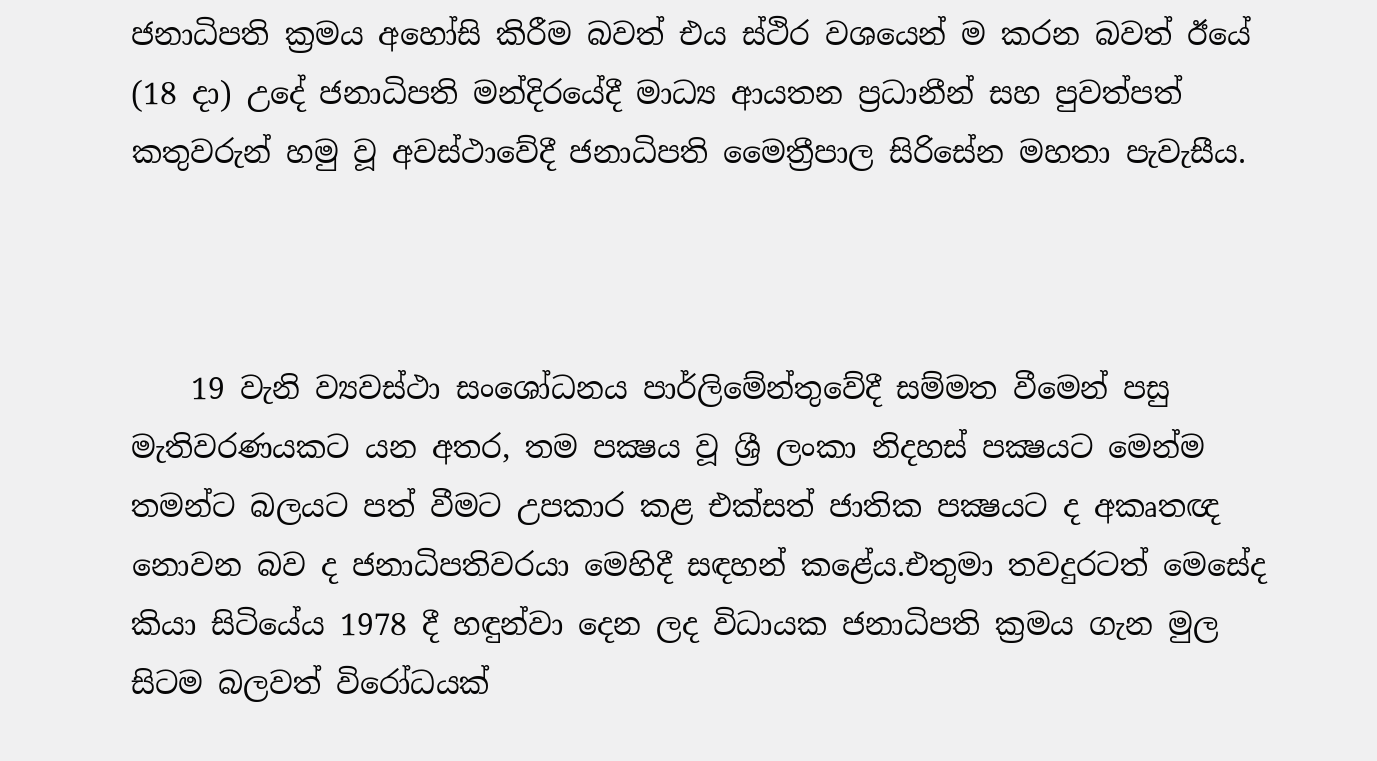ජනාධිපති ක්‍රමය අහෝසි කිරීම බවත් එය ස්‌ථිර වශයෙන් ම කරන බවත් ඊයේ (18 දා) උදේ ජනාධිපති මන්දිරයේදී මාධ්‍ය ආයතන ප්‍රධානීන් සහ පුවත්පත් කතුවරුන් හමු වූ අවස්‌ථාවේදී ජනාධිපති මෛත්‍රීපාල සිරිසේන මහතා පැවැසීය.



    19 වැනි ව්‍යවස්‌ථා සංශෝධනය පාර්ලිමේන්තුවේදී සම්මත වීමෙන් පසු මැතිවරණයකට යන අතර, තම පක්‍ෂය වූ ශ්‍රී ලංකා නිදහස්‌ පක්‍ෂයට මෙන්ම තමන්ට බලයට පත් වීමට උපකාර කළ එක්‌සත් ජාතික පක්‍ෂයට ද අකෘතඥ නොවන බව ද ජනාධිපතිවරයා මෙහිදී සඳහන් කළේය.එතුමා තවදුරටත් මෙසේද කියා සිටියේය 1978 දී හඳුන්වා දෙන ලද විධායක ජනාධිපති ක්‍රමය ගැන මුල සිටම බලවත් විරෝධයක්‌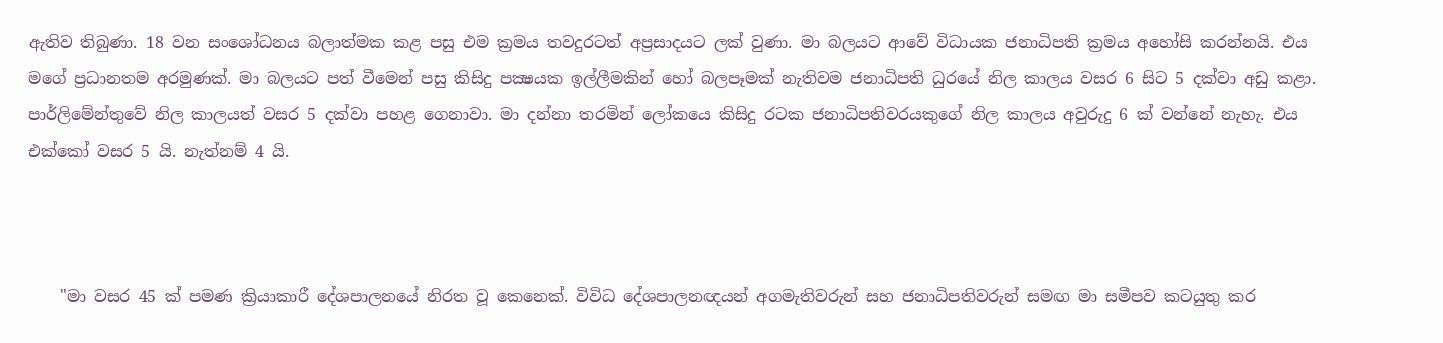ඇතිව තිබුණා. 18 වන සංශෝධනය බලාත්මක කළ පසු එම ක්‍රමය තවදුරටත් අප්‍රසාදයට ලක්‌ වුණා. මා බලයට ආවේ විධායක ජනාධිපති ක්‍රමය අහෝසි කරන්නයි. එය මගේ ප්‍රධානතම අරමුණක්‌. මා බලයට පත් වීමෙන් පසු කිසිදු පක්‍ෂයක ඉල්ලීමකින් හෝ බලපෑමක්‌ නැතිවම ජනාධිපති ධුරයේ නිල කාලය වසර 6 සිට 5 දක්‌වා අඩු කළා. පාර්ලිමේන්තුවේ නිල කාලයත් වසර 5 දක්‌වා පහළ ගෙනාවා. මා දන්නා තරමින් ලෝකයෙ කිසිදු රටක ජනාධිපතිවරයකුගේ නිල කාලය අවුරුදු 6 ක්‌ වන්නේ නැහැ. එය එක්‌කෝ වසර 5 යි. නැත්නම් 4 යි.



    "මා වසර 45 ක්‌ පමණ ක්‍රියාකාරී දේශපාලනයේ නිරත වූ කෙනෙක්‌. විවිධ දේශපාලනඥයන් අගමැතිවරුන් සහ ජනාධිපතිවරුන් සමඟ මා සමීපව කටයුතු කර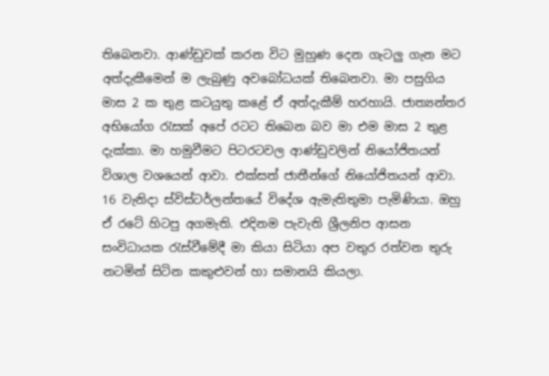තිබෙනවා. ආණ්‌ඩුවක්‌ කරන විට මුහුණ දෙන ගැටලු ගැන මට අත්දැකීමෙන් ම ලැබුණු අවබෝධයක්‌ තිබෙනවා. මා පසුගිය මාස 2 ක තුළ කටයුතු කළේ ඒ අත්දැකීම් හරහායි. ජාත්‍යන්තර අභියෝග රැසක්‌ අපේ රටට තිබෙන බව මා එම මාස 2 තුළ දැක්‌කා. මා හමුවීමට පිටරටවල ආණ්‌ඩුවලින් නියෝජිතයන් විශාල වශයෙන් ආවා. එක්‌සත් ජාතීන්ගේ නියෝජිතයන් ආවා. 16 වැනිදා ස්‌විස්‌ටර්ලන්තයේ විදේශ ඇමැතිතුමා පැමිණියා. ඔහු ඒ රටේ හිටපු අගමැති. එදිනම පැවැති ශ්‍රීලනිප ආසන සංවිධායක රැස්‌වීමේදී මා කියා සිටියා අප වතුර රත්වන තුරු නටමින් සිටින කකුළුවන් හා සමානයි කියලා.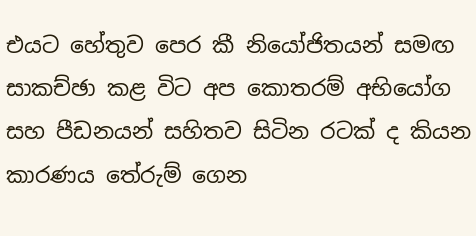එයට හේතුව පෙර කී නියෝජිතයන් සමඟ සාකච්ඡා කළ විට අප කොතරම් අභියෝග සහ පීඩනයන් සහිතව සිටින රටක්‌ ද කියන කාරණය තේරුම් ගෙන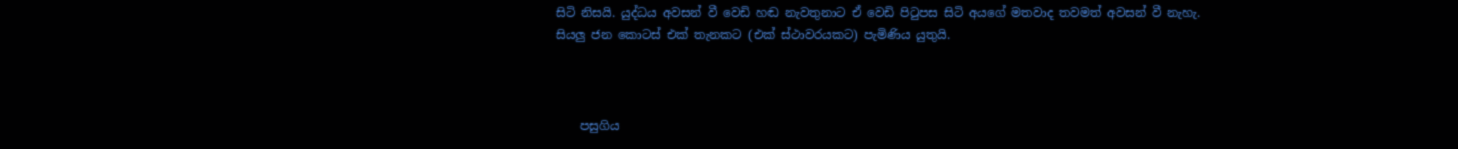සිටි නිසයි. යුද්ධය අවසන් වී වෙඩි හඬ නැවතුනාට ඒ වෙඩි පිටුපස සිටි අයගේ මතවාද තවමත් අවසන් වී නැහැ. සියලු ජන කොටස්‌ එක්‌ තැනකට (එක්‌ ස්‌ථාවරයකට) පැමිණිය යුතුයි.



    පසුගිය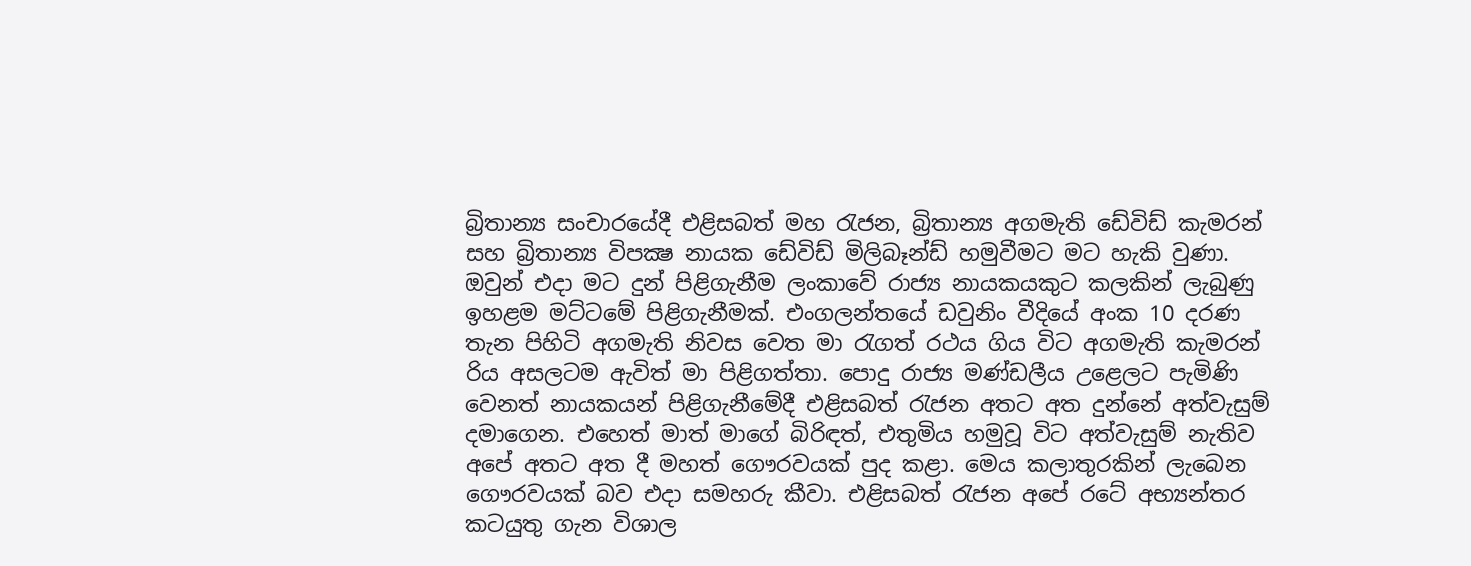බ්‍රිතාන්‍ය සංචාරයේදී එළිසබත් මහ රැජන, බ්‍රිතාන්‍ය අගමැති ඩේවිඩ් කැමරන් සහ බ්‍රිතාන්‍ය විපක්‍ෂ නායක ඩේවිඩ් මිලිබෑන්ඩ් හමුවීමට මට හැකි වුණා. ඔවුන් එදා මට දුන් පිළිගැනීම ලංකාවේ රාජ්‍ය නායකයකුට කලකින් ලැබුණු ඉහළම මට්‌ටමේ පිළිගැනීමක්‌. එංගලන්තයේ ඩවුනිං වීදියේ අංක 10 දරණ තැන පිහිටි අගමැති නිවස වෙත මා රැගත් රථය ගිය විට අගමැති කැමරන් රිය අසලටම ඇවිත් මා පිළිගත්තා. පොදු රාජ්‍ය මණ්‌ඩලීය උළෙලට පැමිණි වෙනත් නායකයන් පිළිගැනීමේදී එළිසබත් රැජන අතට අත දුන්නේ අත්වැසුම් දමාගෙන. එහෙත් මාත් මාගේ බිරිඳත්, එතුමිය හමුවූ විට අත්වැසුම් නැතිව අපේ අතට අත දී මහත් ගෞරවයක්‌ පුද කළා. මෙය කලාතුරකින් ලැබෙන ගෞරවයක්‌ බව එදා සමහරු කීවා. එළිසබත් රැජන අපේ රටේ අභ්‍යන්තර කටයුතු ගැන විශාල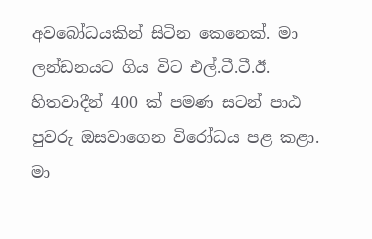අවබෝධයකින් සිටින කෙනෙක්‌. මා ලන්ඩනයට ගිය විට එල්.ටී.ටී.ඊ. හිතවාදීන් 400 ක්‌ පමණ සටන් පාඨ පුවරු ඔසවාගෙන විරෝධය පළ කළා. මා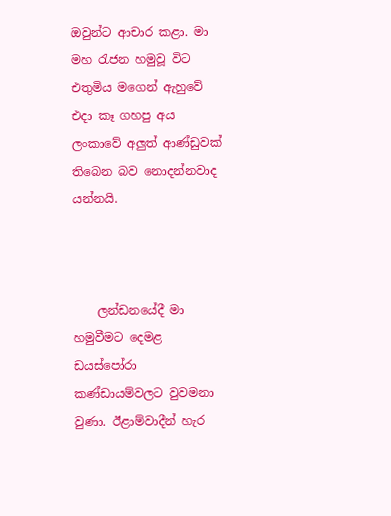ඔවුන්ට ආචාර කළා. මා මහ රැජන හමුවූ විට එතුමිය මගෙන් ඇහුවේ එදා කෑ ගහපු අය ලංකාවේ අලුත් ආණ්‌ඩුවක්‌ තිබෙන බව නොදන්නවාද යන්නයි.



    ලන්ඩනයේදී මා හමුවීමට දෙමළ ඩයස්‌පෝරා කණ්‌ඩායම්වලට වුවමනා වුණා. ඊළාම්වාදීන් හැර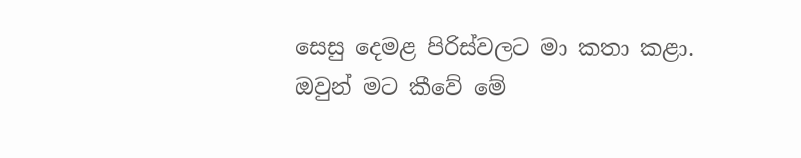සෙසු දෙමළ පිරිස්‌වලට මා කතා කළා. ඔවුන් මට කීවේ මේ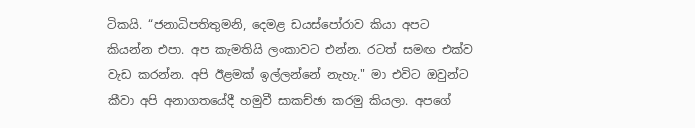ටිකයි. “ජනාධිපතිතුමනි, දෙමළ ඩයස්‌පෝරාව කියා අපට කියන්න එපා. අප කැමතියි ලංකාවට එන්න. රටත් සමඟ එක්‌ව වැඩ කරන්න. අපි ඊළමක්‌ ඉල්ලන්නේ නැහැ." මා එවිට ඔවුන්ට කීවා අපි අනාගතයේදී හමුවී සාකච්ඡා කරමු කියලා. අපගේ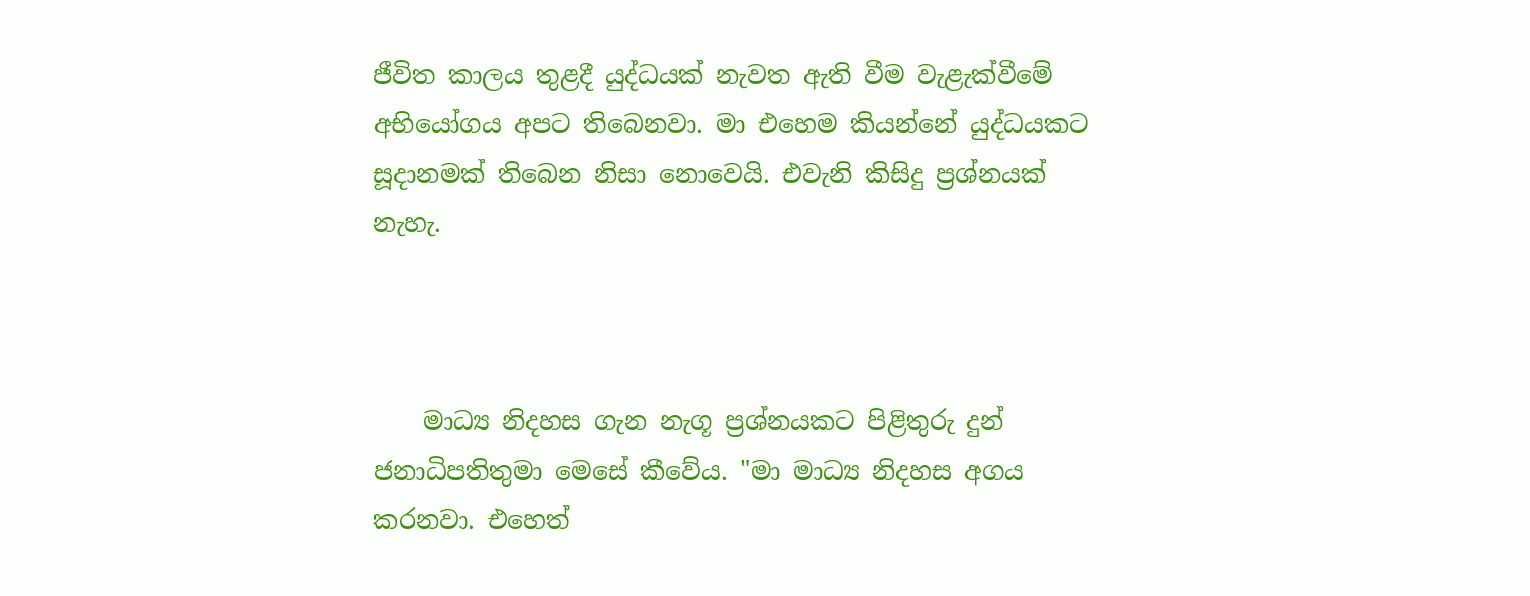ජීවිත කාලය තුළදී යුද්ධයක්‌ නැවත ඇති වීම වැළැක්‌වීමේ අභියෝගය අපට තිබෙනවා. මා එහෙම කියන්නේ යුද්ධයකට සූදානමක්‌ තිබෙන නිසා නොවෙයි. එවැනි කිසිදු ප්‍රශ්නයක්‌ නැහැ.



    මාධ්‍ය නිදහස ගැන නැගූ ප්‍රශ්නයකට පිළිතුරු දුන් ජනාධිපතිතුමා මෙසේ කීවේය. "මා මාධ්‍ය නිදහස අගය කරනවා. එහෙත්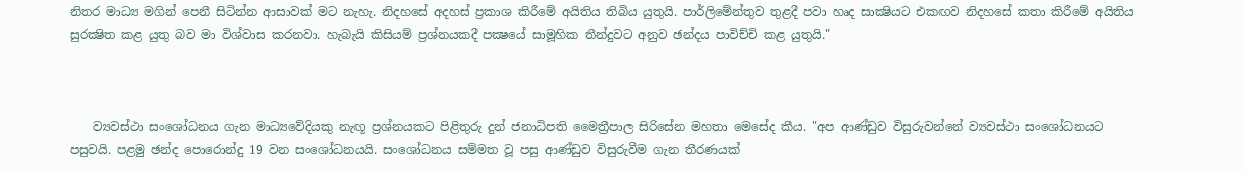නිතර මාධ්‍ය මගින් පෙනී සිටින්න ආසාවක්‌ මට නැහැ. නිදහසේ අදහස්‌ ප්‍රකාශ කිරීමේ අයිතිය තිබිය යුතුයි. පාර්ලිමේන්තුව තුළදී පවා හෘද සාක්‍ෂියට එකඟව නිදහසේ කතා කිරීමේ අයිතිය සුරක්‍ෂිත කළ යුතු බව මා විශ්වාස කරනවා. හැබැයි කිසියම් ප්‍රශ්නයකදී පක්‍ෂයේ සාමූහික තීන්දුවට අනුව ඡන්දය පාවිච්චි කළ යුතුයි."



    ව්‍යවස්‌ථා සංශෝධනය ගැන මාධ්‍යවේදියකු නැඟූ ප්‍රශ්නයකට පිළිතුරු දුන් ජනාධිපති මෛත්‍රීපාල සිරිසේන මහතා මෙසේද කීය. "අප ආණ්‌ඩුව විසුරුවන්නේ ව්‍යවස්‌ථා සංශෝධනයට පසුවයි. පළමු ඡන්ද පොරොන්දු 19 වන සංශෝධනයයි. සංශෝධනය සම්මත වූ පසු ආණ්‌ඩුව විසුරුවීම ගැන තීරණයක්‌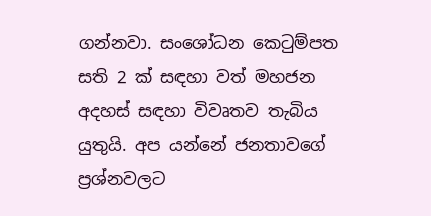ගන්නවා. සංශෝධන කෙටුම්පත සති 2 ක්‌ සඳහා වත් මහජන අදහස්‌ සඳහා විවෘතව තැබිය යුතුයි. අප යන්නේ ජනතාවගේ ප්‍රශ්නවලට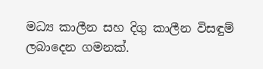මධ්‍ය කාලීන සහ දිගු කාලීන විසඳුම් ලබාදෙන ගමනක්‌.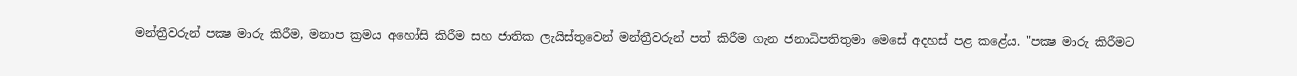මන්ත්‍රීවරුන් පක්‍ෂ මාරු කිරීම, මනාප ක්‍රමය අහෝසි කිරීම සහ ජාතික ලැයිස්‌තුවෙන් මන්ත්‍රීවරුන් පත් කිරීම ගැන ජනාධිපතිතුමා මෙසේ අදහස්‌ පළ කළේය. "පක්‍ෂ මාරු කිරීමට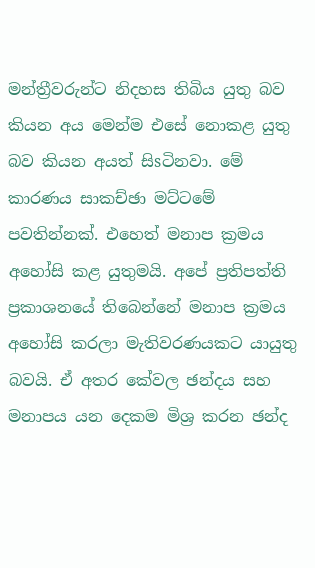මන්ත්‍රීවරුන්ට නිදහස තිබිය යුතු බව කියන අය මෙන්ම එසේ නොකළ යුතු බව කියන අයත් සිsටිනවා. මේ කාරණය සාකච්ඡා මට්‌ටමේ පවතින්නක්‌. එහෙත් මනාප ක්‍රමය අහෝසි කළ යුතුමයි. අපේ ප්‍රතිපත්ති ප්‍රකාශනයේ තිබෙන්නේ මනාප ක්‍රමය අහෝසි කරලා මැතිවරණයකට යායුතු බවයි. ඒ අතර කේවල ඡන්දය සහ මනාපය යන දෙකම මිශ්‍ර කරන ඡන්ද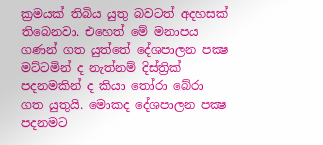ක්‍රමයක්‌ තිබිය යුතු බවටත් අදහසක්‌ තිබෙනවා. එහෙත් මේ මනාපය ගණන් ගත යුත්තේ දේශපාලන පක්‍ෂ මට්‌ටමින් ද නැත්නම් දිස්‌ත්‍රික්‌ පදනමකින් ද කියා තෝරා බේරා ගත යුතුයි. මොකද දේශපාලන පක්‍ෂ පදනමට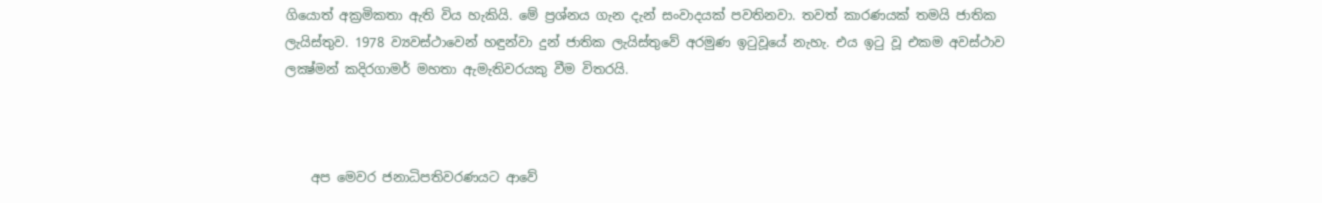ගියොත් අක්‍රමිකතා ඇති විය හැකියි. මේ ප්‍රශ්නය ගැන දැන් සංවාදයක්‌ පවතිනවා. තවත් කාරණයක්‌ තමයි ජාතික ලැයිස්‌තුව. 1978 ව්‍යවස්‌ථාවෙන් හඳුන්වා දුන් ජාතික ලැයිස්‌තුවේ අරමුණ ඉටුවූයේ නැහැ. එය ඉටු වූ එකම අවස්‌ථාව ලක්‍ෂ්මන් කදිරගාමර් මහතා ඇමැතිවරයකු වීම විතරයි.



    අප මෙවර ජනාධිපතිවරණයට ආවේ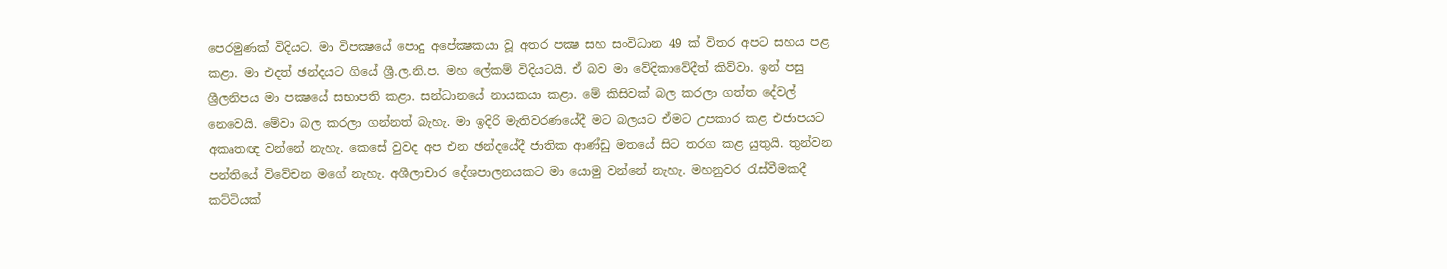පෙරමුණක්‌ විදියට. මා විපක්‍ෂයේ පොදු අපේක්‍ෂකයා වූ අතර පක්‍ෂ සහ සංවිධාන 49 ක්‌ විතර අපට සහය පළ කළා. මා එදත් ඡන්දයට ගියේ ශ්‍රී.ල.නි.ප. මහ ලේකම් විදියටයි. ඒ බව මා වේදිකාවේදීත් කිව්වා. ඉන් පසු ශ්‍රීලනිපය මා පක්‍ෂයේ සභාපති කළා. සන්ධානයේ නායකයා කළා. මේ කිසිවක්‌ බල කරලා ගත්ත දේවල් නෙවෙයි. මේවා බල කරලා ගන්නත් බැහැ. මා ඉදිරි මැතිවරණයේදී මට බලයට ඒමට උපකාර කළ එජාපයට අකෘතඥ වන්නේ නැහැ. කෙසේ වුවද අප එන ඡන්දයේදී ජාතික ආණ්‌ඩු මතයේ සිට තරග කළ යුතුයි. තුන්වන පන්තියේ විවේචන මගේ නැහැ. අශීලාචාර දේශපාලනයකට මා යොමු වන්නේ නැහැ. මහනුවර රැස්‌වීමකදී කට්‌ටියක්‌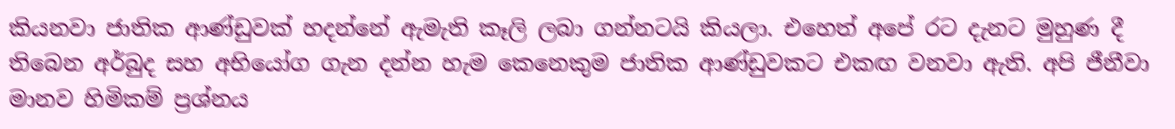කියනවා ජාතික ආණ්‌ඩුවක්‌ හදන්නේ ඇමැති කෑලි ලබා ගන්නටයි කියලා. එහෙත් අපේ රට දැනට මුහුණ දී තිබෙන අර්බුද සහ අභියෝග ගැන දන්න හැම කෙනෙකුම ජාතික ආණ්‌ඩුවකට එකඟ වනවා ඇති. අපි ජීනීවා මානව හිමිකම් ප්‍රශ්නය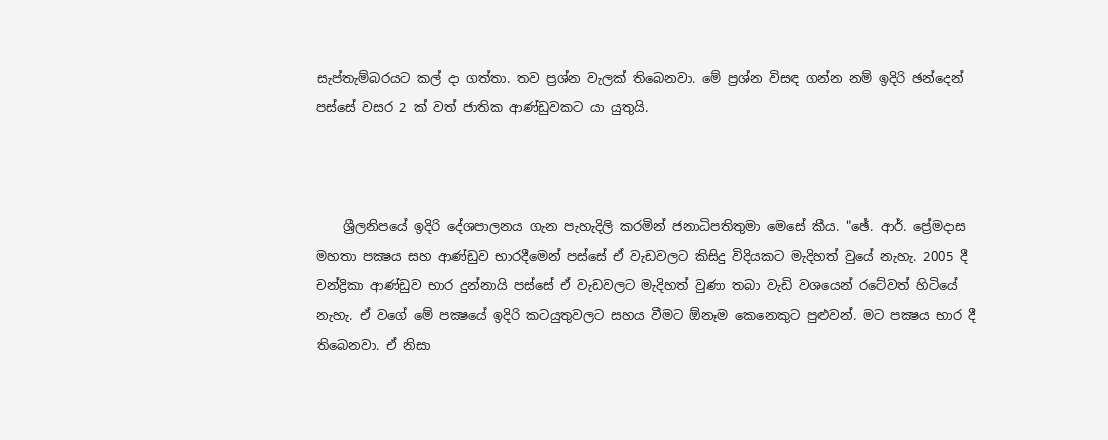සැප්තැම්බරයට කල් දා ගත්තා. තව ප්‍රශ්න වැලක්‌ තිබෙනවා. මේ ප්‍රශ්න විසඳ ගන්න නම් ඉදිරි ඡන්දෙන් පස්‌සේ වසර 2 ක්‌ වත් ජාතික ආණ්‌ඩුවකට යා යුතුයි.



    ශ්‍රීලනිපයේ ඉදිරි දේශපාලනය ගැන පැහැදිලි කරමින් ජනාධිපතිතුමා මෙසේ කීය. "ඡේ. ආර්. ප්‍රේමදාස මහතා පක්‍ෂය සහ ආණ්‌ඩුව භාරදීමෙන් පස්‌සේ ඒ වැඩවලට කිසිදු විදියකට මැදිහත් වුයේ නැහැ. 2005 දී චන්ද්‍රිකා ආණ්‌ඩුව භාර දුන්නායි පස්‌සේ ඒ වැඩවලට මැදිහත් වුණා තබා වැඩි වශයෙන් රටේවත් හිටියේ නැහැ. ඒ වගේ මේ පක්‍ෂයේ ඉදිරි කටයුතුවලට සහය වීමට ඕනෑම කෙනෙකුට පුළුවන්. මට පක්‍ෂය භාර දී තිබෙනවා. ඒ නිසා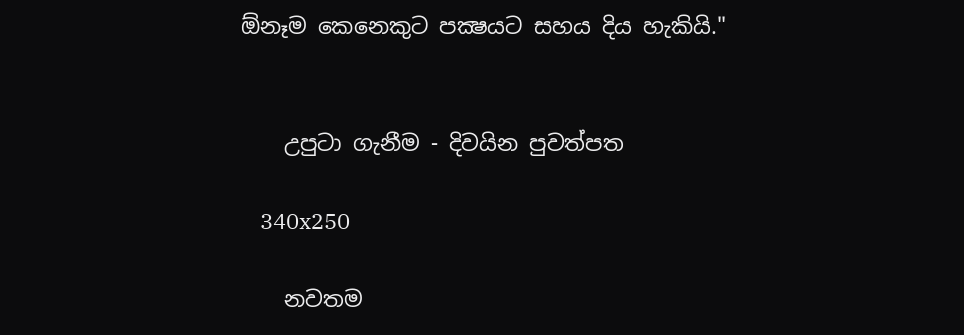ඕනෑම කෙනෙකුට පක්‍ෂයට සහය දිය හැකියි."


    උපුටා ගැනීම - දිවයින පුවත්පත

    340x250

    නවතම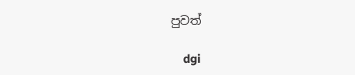පුවත්

    dgi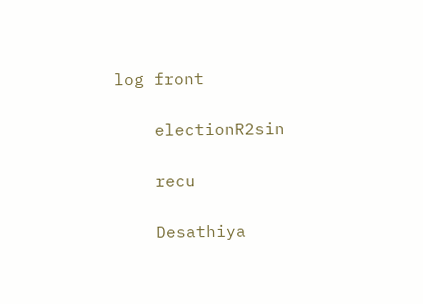log front

    electionR2sin

    recu

    Desathiya